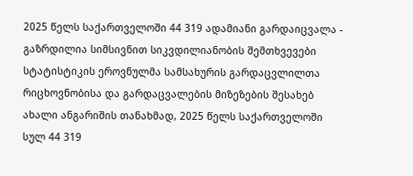2025 წელს საქართველოში 44 319 ადამიანი გარდაიცვალა - გაზრდილია სიმსივნით სიკვდილიანობის შემთხვევები
სტატისტიკის ეროვნულმა სამსახურის გარდაცვლილთა რიცხოვნობისა და გარდაცვალების მიზეზების შესახებ ახალი ანგარიშის თანახმად, 2025 წელს საქართველოში სულ 44 319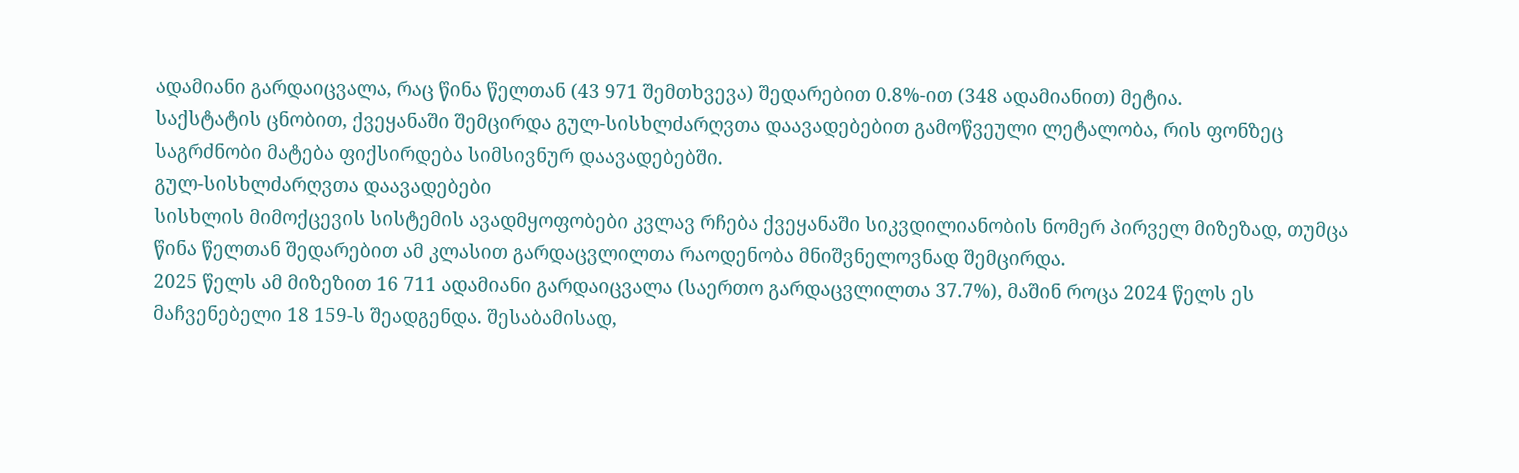ადამიანი გარდაიცვალა, რაც წინა წელთან (43 971 შემთხვევა) შედარებით 0.8%-ით (348 ადამიანით) მეტია.
საქსტატის ცნობით, ქვეყანაში შემცირდა გულ-სისხლძარღვთა დაავადებებით გამოწვეული ლეტალობა, რის ფონზეც საგრძნობი მატება ფიქსირდება სიმსივნურ დაავადებებში.
გულ-სისხლძარღვთა დაავადებები
სისხლის მიმოქცევის სისტემის ავადმყოფობები კვლავ რჩება ქვეყანაში სიკვდილიანობის ნომერ პირველ მიზეზად, თუმცა წინა წელთან შედარებით ამ კლასით გარდაცვლილთა რაოდენობა მნიშვნელოვნად შემცირდა.
2025 წელს ამ მიზეზით 16 711 ადამიანი გარდაიცვალა (საერთო გარდაცვლილთა 37.7%), მაშინ როცა 2024 წელს ეს მაჩვენებელი 18 159-ს შეადგენდა. შესაბამისად,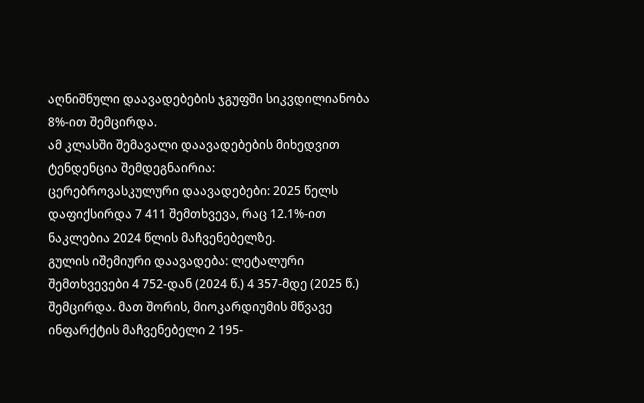აღნიშნული დაავადებების ჯგუფში სიკვდილიანობა 8%-ით შემცირდა.
ამ კლასში შემავალი დაავადებების მიხედვით ტენდენცია შემდეგნაირია:
ცერებროვასკულური დაავადებები: 2025 წელს დაფიქსირდა 7 411 შემთხვევა, რაც 12.1%-ით ნაკლებია 2024 წლის მაჩვენებელზე.
გულის იშემიური დაავადება: ლეტალური შემთხვევები 4 752-დან (2024 წ.) 4 357-მდე (2025 წ.) შემცირდა. მათ შორის, მიოკარდიუმის მწვავე ინფარქტის მაჩვენებელი 2 195-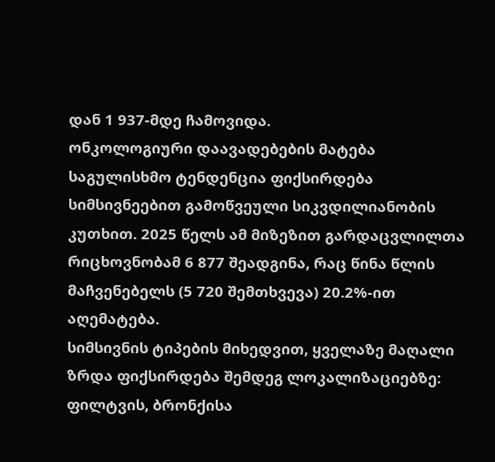დან 1 937-მდე ჩამოვიდა.
ონკოლოგიური დაავადებების მატება
საგულისხმო ტენდენცია ფიქსირდება სიმსივნეებით გამოწვეული სიკვდილიანობის კუთხით. 2025 წელს ამ მიზეზით გარდაცვლილთა რიცხოვნობამ 6 877 შეადგინა, რაც წინა წლის მაჩვენებელს (5 720 შემთხვევა) 20.2%-ით აღემატება.
სიმსივნის ტიპების მიხედვით, ყველაზე მაღალი ზრდა ფიქსირდება შემდეგ ლოკალიზაციებზე:
ფილტვის, ბრონქისა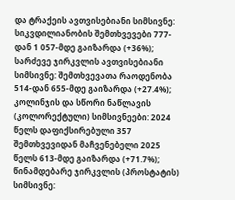და ტრაქეის ავთვისებიანი სიმსივნე: სიკვდილიანობის შემთხვევები 777-დან 1 057-მდე გაიზარდა (+36%);
სარძევე ჯირკვლის ავთვისებიანი სიმსივნე: შემთხვევათა რაოდენობა 514-დან 655-მდე გაიზარდა (+27.4%);
კოლინჯის და სწორი ნაწლავის (კოლორექტული) სიმსივნეები: 2024 წელს დაფიქსირებული 357 შემთხვევიდან მაჩვენებელი 2025 წელს 613-მდე გაიზარდა (+71.7%);
წინამდებარე ჯირკვლის (პროსტატის) სიმსივნე: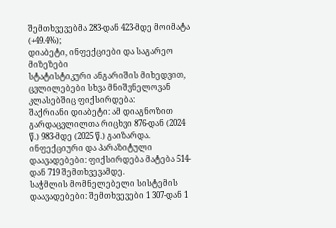შემთხვევებმა 283-დან 423-მდე მოიმატა (+49.4%);
დიაბეტი, ინფექციები და საგარეო მიზეზები
სტატისტიკური ანგარიშის მიხედვით, ცვლილებები სხვა მნიშვნელოვან კლასებშიც ფიქსირდება:
შაქრიანი დიაბეტი: ამ დიაგნოზით გარდაცვლილთა რიცხვი 876-დან (2024 წ.) 983-მდე (2025 წ.) გაიზარდა.
ინფექციური და პარაზიტული დაავადებები: ფიქსირდება მატება 514-დან 719 შემთხვევამდე.
საჭმლის მომნელებელი სისტემის დაავადებები: შემთხვევები 1 307-დან 1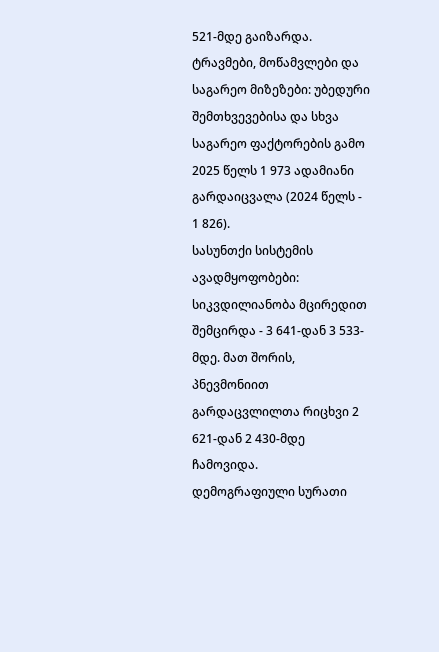521-მდე გაიზარდა.
ტრავმები, მოწამვლები და საგარეო მიზეზები: უბედური შემთხვევებისა და სხვა საგარეო ფაქტორების გამო 2025 წელს 1 973 ადამიანი გარდაიცვალა (2024 წელს - 1 826).
სასუნთქი სისტემის ავადმყოფობები: სიკვდილიანობა მცირედით შემცირდა - 3 641-დან 3 533-მდე. მათ შორის, პნევმონიით გარდაცვლილთა რიცხვი 2 621-დან 2 430-მდე ჩამოვიდა.
დემოგრაფიული სურათი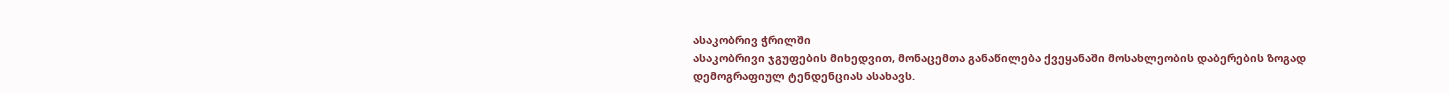ასაკობრივ ჭრილში
ასაკობრივი ჯგუფების მიხედვით, მონაცემთა განაწილება ქვეყანაში მოსახლეობის დაბერების ზოგად დემოგრაფიულ ტენდენციას ასახავს.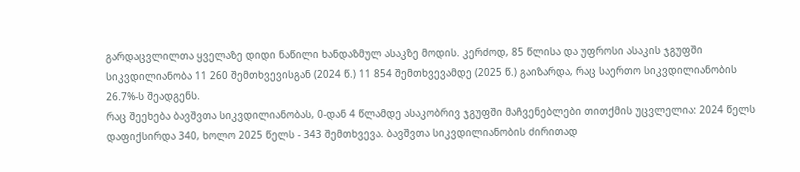გარდაცვლილთა ყველაზე დიდი ნაწილი ხანდაზმულ ასაკზე მოდის. კერძოდ, 85 წლისა და უფროსი ასაკის ჯგუფში სიკვდილიანობა 11 260 შემთხვევისგან (2024 წ.) 11 854 შემთხვევამდე (2025 წ.) გაიზარდა, რაც საერთო სიკვდილიანობის 26.7%-ს შეადგენს.
რაც შეეხება ბავშვთა სიკვდილიანობას, 0-დან 4 წლამდე ასაკობრივ ჯგუფში მაჩვენებლები თითქმის უცვლელია: 2024 წელს დაფიქსირდა 340, ხოლო 2025 წელს - 343 შემთხვევა. ბავშვთა სიკვდილიანობის ძირითად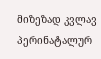მიზეზად კვლავ პერინატალურ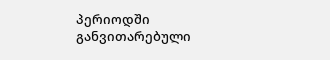პერიოდში განვითარებული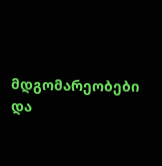მდგომარეობები და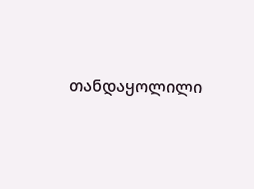თანდაყოლილი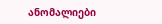ანომალიები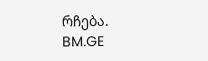რჩება.
BM.GE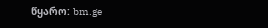წყარო: bm.ge